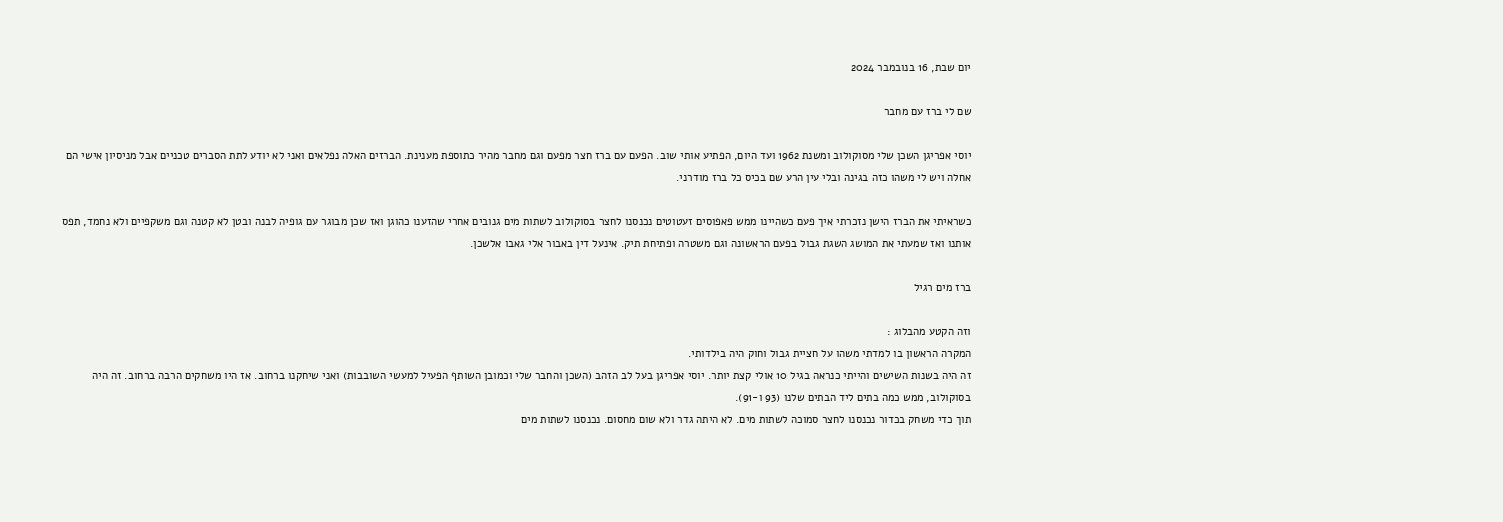יום שבת, 16 בנובמבר 2024

שם לי ברז עם מחבר

יוסי אפריגן השכן שלי מסוקולוב ומשנת 1962 ועד היום, הפתיע אותי שוב. הפעם עם ברז חצר מפעם וגם מחבר מהיר כתוספת מענינת. הברזים האלה נפלאים ואני לא יודע לתת הסברים טכניים אבל מניסיון אישי הם אחלה ויש לי משהו כזה בגינה ובלי עין הרע שם בכיס כל ברז מודרני.

כשראיתי את הברז הישן נזכרתי איך פעם כשהיינו ממש פאפוסים זעטוטים נכנסנו לחצר בסוקולוב לשתות מים גנובים אחרי שהזענו כהוגן ואז שכן מבוגר עם גופיה לבנה ובטן לא קטנה וגם משקפיים ולא נחמד, תפס אותנו ואז שמעתי את המושג השגת גבול בפעם הראשונה וגם משטרה ופתיחת תיק. אינעל דין באבור אלי גאבו אלשכן.

ברז מים רגיל

וזה הקטע מהבלוג :
המקרה הראשון בו למדתי משהו על חציית גבול וחוק היה בילדותי.
זה היה בשנות השישים והייתי כנראה בגיל 10 אולי קצת יותר. יוסי אפריגן בעל לב הזהב (השכן והחבר שלי וכמובן השותף הפעיל למעשי השובבות) ואני שיחקנו ברחוב. אז היו משחקים הרבה ברחוב. זה היה בסוקולוב, ממש כמה בתים ליד הבתים שלנו (93 ו-91).
תוך כדי משחק בכדור נכנסנו לחצר סמוכה לשתות מים. לא היתה גדר ולא שום מחסום. נכנסנו לשתות מים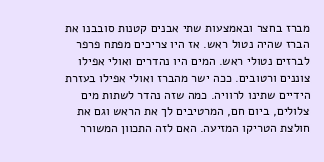מברז בחצר ובאמצעות שתי אבנים קטנות סובבנו את הברז שהיה נטול ראש. אז היו צריכים מפתח פרפר לברזים נטולי ראש. המים היו נהדרים ואולי אפילו צוננים ורטובים. ככה ישר מהברז ואולי אפילו בעזרת הידיים שתינו לרוויה. כמה שזה נהדר לשתות מים צלולים, ביום חם, המרטיבים לך את הראש וגם את חולצת הטריקו המזיעה. האם לזה התכוון המשורר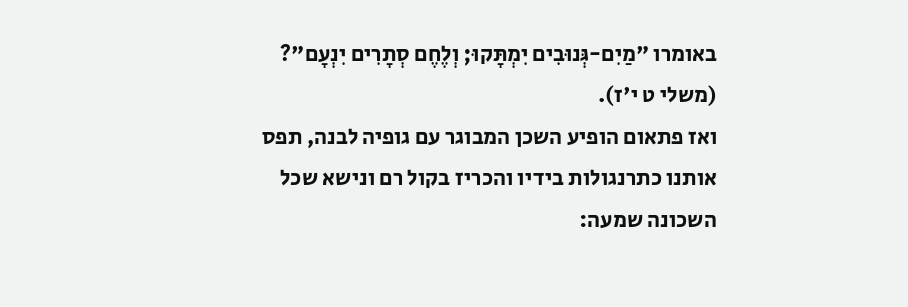באומרו "מַיִם-גְּנוּבִים יִמְתָּקוּ; וְלֶחֶם סְתָרִים יִנְעָם"? (משלי ט י'ז).
ואז פתאום הופיע השכן המבוגר עם גופיה לבנה, תפס אותנו כתרנגולות בידיו והכריז בקול רם ונישא שכל השכונה שמעה: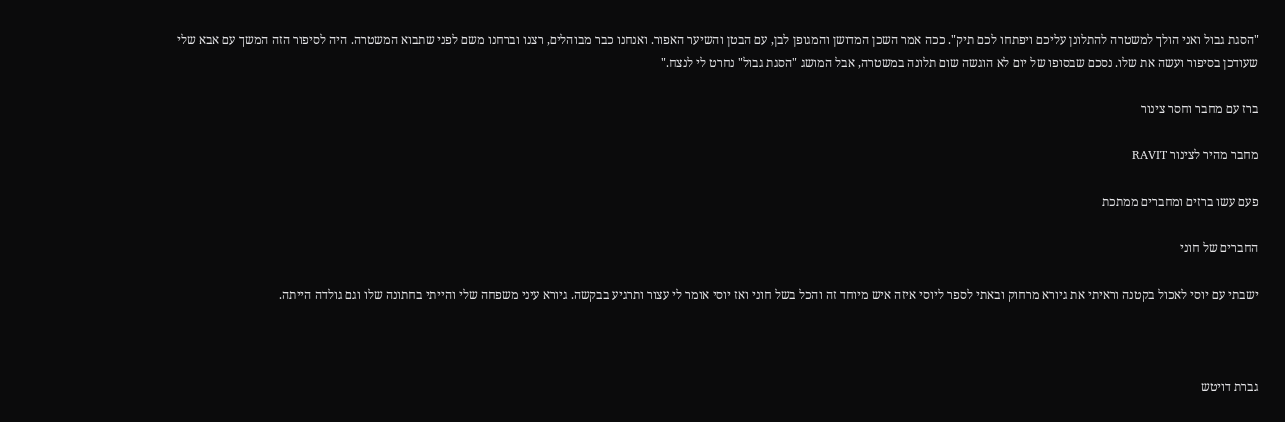"הסגת גבול ואני הולך למשטרה להתלונן עליכם ויפתחו לכם תיק". ככה אמר השכן המדושן והמגופן לבן, עם הבטן והשיער האפור. ואנחנו כבר מבוהלים, רצנו וברחנו משם לפני שתבוא המשטרה. היה לסיפור הזה המשך עם אבא שלי שעודכן בסיפור ועשה את שלו. נסכם שבסופו של יום לא הוגשה שום תלונה במשטרה, אבל המושג "הסגת גבול" נחרט לי לנצח."

ברז עם מחבר וחסר צינור

מחבר מהיר לצינור RAVIT

פעם עשו ברזים ומחברים ממתכת

החברים של חוני

ישבתי עם יוסי לאכול בקטנה וראיתי את גיורא מרחוק ובאתי לספר ליוסי איזה איש מיוחד זה והכל בשל חוני ואז יוסי אומר לי עצור ותרגיע בבקשה. גיורא עיני משפחה שלי והייתי בחתונה שלו וגם גולדה הייתה.



גברת דויטש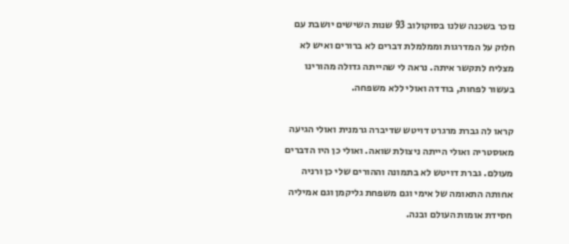נזכר בשכנה שלנו בסוקולוב 93 שנות השישים יושבת עם חלוק על המדרגות וממלמלת דברים לא ברורים ואיש לא מצליח לתקשר איתה. נראה לי שהייתה גדולה מהורינו בעשור לפחות, בודדה ואולי ללא משפחה.

קראו לה גברת מרגרט דויטש שדיברה גרמנית ואולי הגיעה מאוסטריה ואולי הייתה ניצולת שואה. ואולי כן היו הדברים מעולם. גברת דויטש לא בתמונה וההורים שלי כן ורניה אחותה התאומה של אימי וגם משפחת גליקמן וגם אמיליה חסידת אומות העולם ובנה.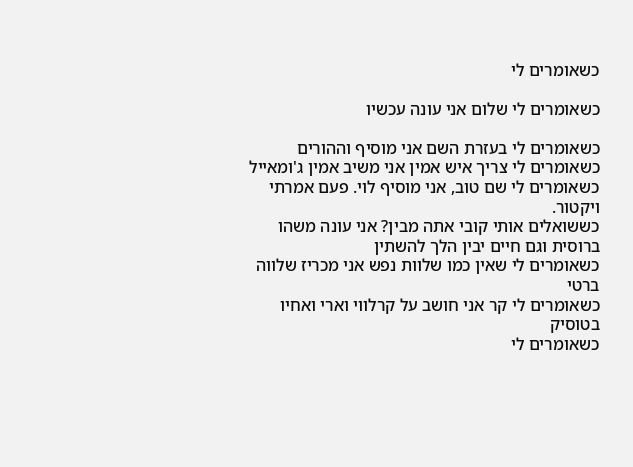כשאומרים לי

כשאומרים לי שלום אני עונה עכשיו

כשאומרים לי בעזרת השם אני מוסיף וההורים
כשאומרים לי צריך איש אמין אני משיב אמין ג'ומאייל
כשאומרים לי שם טוב, אני מוסיף לוי. פעם אמרתי ויקטור.
כששואלים אותי קובי אתה מבין? אני עונה משהו ברוסית וגם חיים יבין הלך להשתין
כשאומרים לי שאין כמו שלוות נפש אני מכריז שלווה ברטי
כשאומרים לי קר אני חושב על קרלווי וארי ואחיו בטוסיק
כשאומרים לי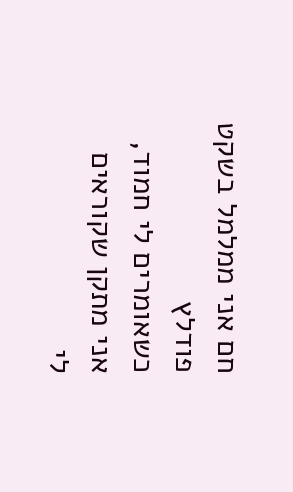חם אני ממלמל בשקט פודלץ
כשאומרים לי חמוד, אני מתקן שקוראים לי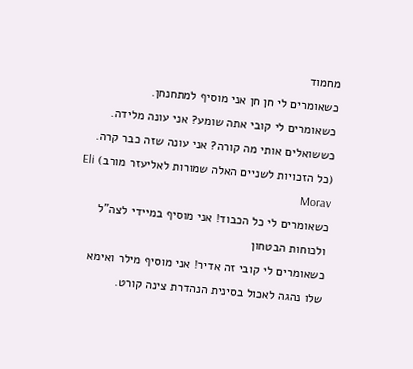מחמוד
כשאומרים לי חן חן אני מוסיף למתחנחן.
כשאומרים לי קובי אתה שומע? אני עונה מלידה.
כששואלים אותי מה קורה? אני עונה שזה כבר קרה. (כל הזכויות לשניים האלה שמורות לאליעזר מורב) Eli Morav
כשאומרים לי כל הכבוד! אני מוסיף במיידי לצה"ל ולכוחות הבטחון
כשאומרים לי קובי זה אדיר! אני מוסיף מילר ואימא שלו נהגה לאכול בסינית הנהדרת צינה קורט.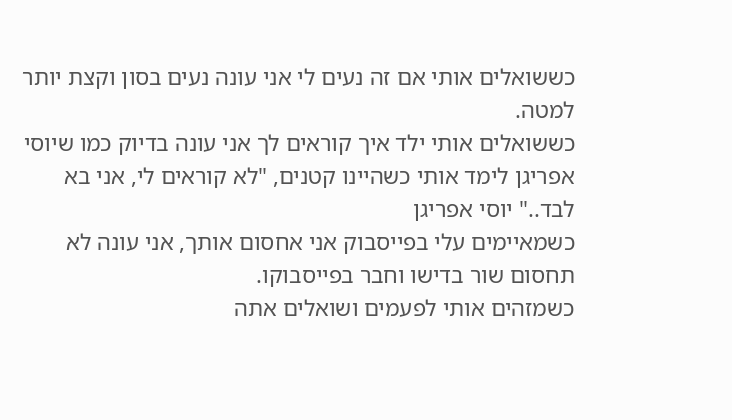כששואלים אותי אם זה נעים לי אני עונה נעים בסון וקצת יותר למטה.
כששואלים אותי ילד איך קוראים לך אני עונה בדיוק כמו שיוסי אפריגן לימד אותי כשהיינו קטנים, "לא קוראים לי, אני בא לבד.." יוסי אפריגן
כשמאיימים עלי בפייסבוק אני אחסום אותך, אני עונה לא תחסום שור בדישו וחבר בפייסבוקו.
כשמזהים אותי לפעמים ושואלים אתה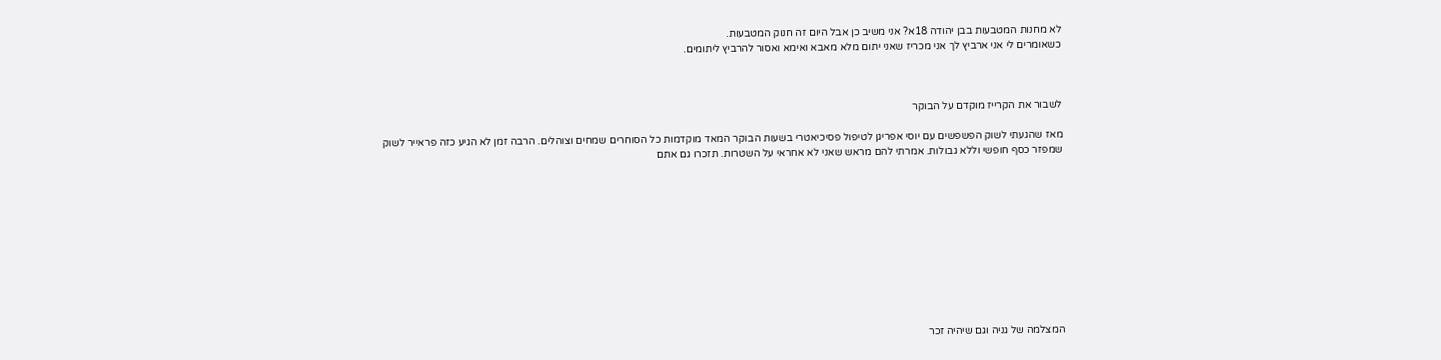לא מחנות המטבעות בבן יהודה 18א? אני משיב כן אבל היום זה חנוק המטבעות.
כשאומרים לי אני ארביץ לך אני מכריז שאני יתום מלא מאבא ואימא ואסור להרביץ ליתומים.



לשבור את הקרייז מוקדם על הבוקר

מאז שהגעתי לשוק הפשפשים עם יוסי אפריגן לטיפול פסיכיאטרי בשעות הבוקר המאד מוקדמות כל הסוחרים שמחים וצוהלים. הרבה זמן לא הגיע כזה פראייר לשוק שמפזר כסף חופשי וללא גבולות. אמרתי להם מראש שאני לא אחראי על השטרות. תזכרו גם אתם











המצלמה של גניה וגם שיהיה זכר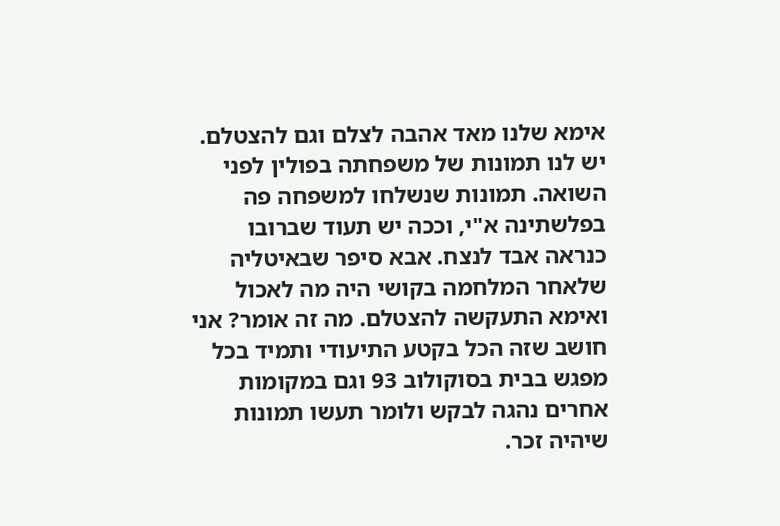אימא שלנו מאד אהבה לצלם וגם להצטלם. יש לנו תמונות של משפחתה בפולין לפני השואה. תמונות שנשלחו למשפחה פה בפלשתינה א"י, וככה יש תעוד שברובו כנראה אבד לנצח. אבא סיפר שבאיטליה שלאחר המלחמה בקושי היה מה לאכול ואימא התעקשה להצטלם. מה זה אומר? אני חושב שזה הכל בקטע התיעודי ותמיד בכל מפגש בבית בסוקולוב 93 וגם במקומות אחרים נהגה לבקש ולומר תעשו תמונות שיהיה זכר.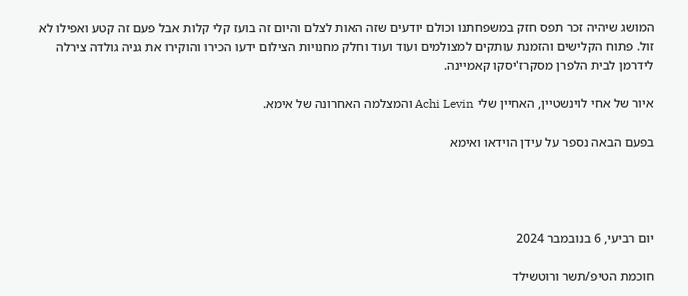המושג שיהיה זכר תפס חזק במשפחתנו וכולם יודעים שזה האות לצלם והיום זה בועז קלי קלות אבל פעם זה קטע ואפילו לא זול. פתוח הקלישים והזמנת עותקים למצולמים ועוד ועוד וחלק מחנויות הצילום ידעו הכירו והוקירו את גניה גולדה צירלה לידרמן לבית הלפרן מסקרז'יסקו קאמיינה.

איור של אחי לוינשטיין, האחיין שלי Achi Levin והמצלמה האחרונה של אימא.

בפעם הבאה נספר על עידן הוידאו ואימא




יום רביעי, 6 בנובמבר 2024

חוכמת הטיפ/תשר ורוטשילד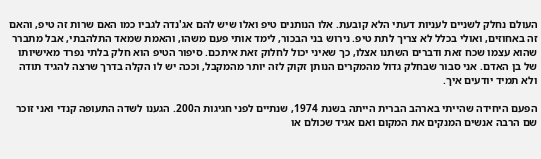העולם נחלק לשניים לעניות דעתי הלא קובעת. אלו הנותנים טיפ ואלו שיש להם אג'נדה לגביו כמו האם שרות זה טיפ, והאם זה באחוזים, ואולי בכלל לא צריך לתת טיפ. נירוש בני הבכור, לימד אותי פעם משהו, והאמת שמאד התלהבתי, אבל מתברר שהוא עצמו שכח זאת ודברים השתנו אצלו, כך שאיני יכול לחלוק זאת איתכם. סיפור הטיפ הוא חלק בלתי נפרד מאישיותו של בן האדם. אני סבור שבחלק גדול מהמקרים הנותן זקוק לזה יותר מהמקבל, וככה יש לו הקלה בדרך שרצה להגיד תודה ולא תמיד יודעים איך.

הפעם היחידה שהייתי בארהב הברית הייתה בשנת 1974, שנתיים לפני חגיגות ה200. הגענו לשדה התעופה קנדי ואני זוכר שם הרבה אנשים המנקים את המקום ואם אגיד שכולם או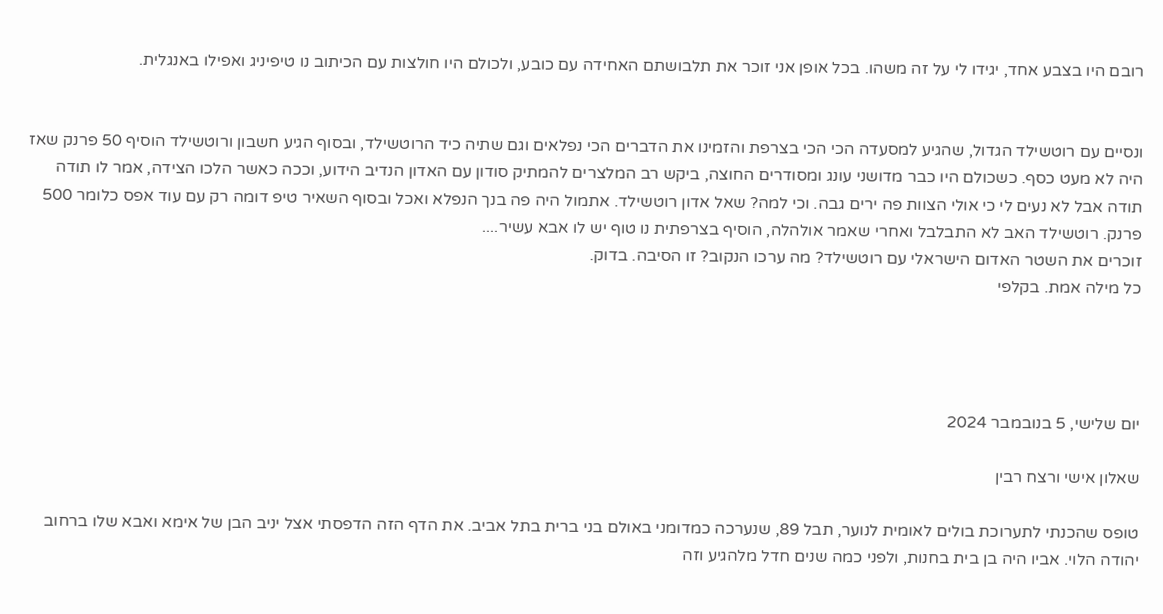רובם היו בצבע אחד, יגידו לי על זה משהו. בכל אופן אני זוכר את תלבושתם האחידה עם כובע, ולכולם היו חולצות עם הכיתוב נו טיפיניג ואפילו באנגלית.


ונסיים עם רוטשילד הגדול, שהגיע למסעדה הכי הכי בצרפת והזמינו את הדברים הכי נפלאים וגם שתיה כיד הרוטשילד, ובסוף הגיע חשבון ורוטשילד הוסיף 50 פרנק שאז היה לא מעט כסף. כשכולם היו כבר מדושני עונג ומסודרים החוצה, ביקש רב המלצרים להמתיק סודון עם האדון הנדיב הידוע, וככה כאשר הלכו הצידה, אמר לו תודה תודה אבל לא נעים לי כי אולי הצוות פה ירים גבה. וכי למה? שאל אדון רוטשילד. אתמול היה פה בנך הנפלא ואכל ובסוף השאיר טיפ דומה רק עם עוד אפס כלומר 500 פרנק. רוטשילד האב לא התבלבל ואחרי שאמר אולהלה, הוסיף בצרפתית נו טוף יש לו אבא עשיר....
זוכרים את השטר האדום הישראלי עם רוטשילד? מה ערכו הנקוב? זו הסיבה. בדוק.
כל מילה אמת. בקלפי




יום שלישי, 5 בנובמבר 2024

שאלון אישי ורצח רבין

טופס שהכנתי לתערוכת בולים לאומית לנוער, תבל 89, שנערכה כמדומני באולם בני ברית בתל אביב. את הדף הזה הדפסתי אצל יניב הבן של אימא ואבא שלו ברחוב יהודה הלוי. אביו היה בן בית בחנות, ולפני כמה שנים חדל מלהגיע וזה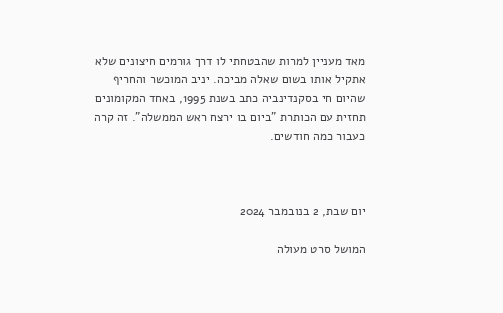מאד מעניין למרות שהבטחתי לו דרך גורמים חיצונים שלא אתקיל אותו בשום שאלה מביכה. יניב המוכשר והחריף שהיום חי בסקנדינביה כתב בשנת 1995, באחד המקומונים תחזית עם הכותרת "ביום בו ירצח ראש הממשלה". זה קרה כעבור כמה חודשים.



יום שבת, 2 בנובמבר 2024

המושל סרט מעולה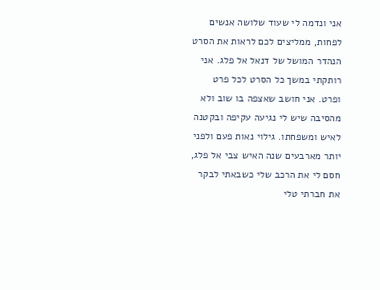אני ונדמה לי שעוד שלושה אנשים לפחות, ממליצים לכם לראות את הסרט הנהדר המושל של דנאל אל פלג. אני רותקתי במשך כל הסרט לכל פרט ופרט. אני חושב שאצפה בו שוב ולא מהסיבה שיש לי נגיעה עקיפה ובקטנה לאיש ומשפחתו. גילוי נאות פעם ולפני יותר מארבעים שנה האיש צבי אל פלג, חסם לי את הרכב שלי כשבאתי לבקר את חברתי טלי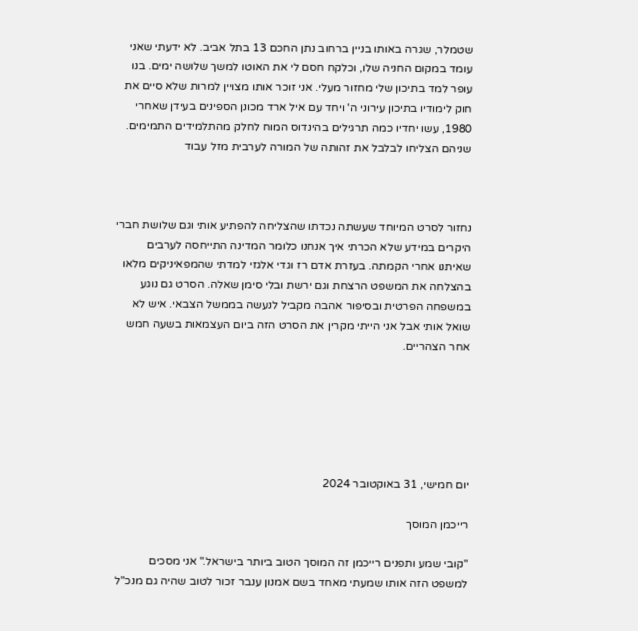שטמלר, שגרה באותו בניין ברחוב נתן החכם 13 בתל אביב. לא ידעתי שאני עומד במקום החניה שלו, וכלקח חסם לי את האוטו למשך שלושה ימים. בנו עופר למד בתיכון שלי מחזור מעלי. אני זוכר אותו מצויין למרות שלא סיים את חוק לימודיו בתיכון עירוני ה' ויחד עם איל ארד מכונן הספינים בעידן שאחרי 1980, עשו יחדיו כמה תרגילים בהינדוס המוח לחלק מהתלמידים התמימים. שניהם הצליחו לבלבל את זהותה של המורה לערבית מזל עבוד



נחזור לסרט המיוחד שעשתה נכדתו שהצליחה להפתיע אותי וגם שלושת חברי היקרים במידע שלא הכרתי איך אנחנו כלומר המדינה התייחסה לערבים שאיתנו אחרי הקמתה. בעזרת אדם רז וגדי אלגזי למדתי שהמפאיניקים מלאו בהצלחה את המשפט הרצחת וגם ירשת ובלי סימן שאלה. הסרט גם נוגע במשפחה הפרטית ובסיפור אהבה מקביל לנעשה בממשל הצבאי. איש לא שואל אותי אבל אני הייתי מקרין את הסרט הזה ביום העצמאות בשעה חמש אחר הצהריים.






יום חמישי, 31 באוקטובר 2024

רייכמן המוסך

"קובי שמע ותפנים רייכמן זה המוסך הטוב ביותר בישראל." אני מסכים למשפט הזה אותו שמעתי מאחד בשם אמנון ענבר זכור לטוב שהיה גם מנכ"ל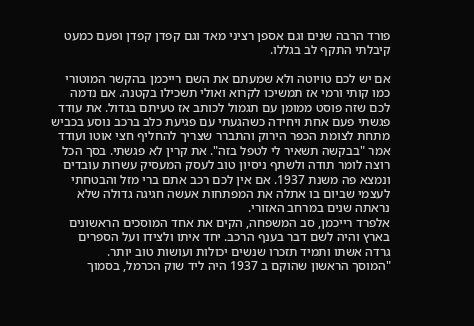פורד הרבה שנים וגם אספן רציני מאד וגם קפדן קפדן ופעם כמעט קיבלתי התקף לב בגללו.

אם יש לכם טויוטה ולא שמעתם את השם רייכמן בהקשר המוטורי כמו קותי ורמי אז תמשיכו לקרוא ואולי תשכילו בקטנה. אם נדמה לכם שזה פוסט ממומן עם תגמול לכותב אז טעיתם בגדול. את עודד פגשתי פעם אחת ויחידה כשהגעתי עם פגיעת כלב ברכב נוסע בכביש מתחת לצומת הכפר הירוק והתברר שצריך להחליף חצי אוטו ועודד אמר "בבקשה תשאיר לי לטפל בזה". את קרין לא פגשתי. בסך הכל רוצה לומר תודה ולשתף ניסיון טוב לעסק המעסיק עשרות עובדים ונמצא פה משנת 1937. אם אין לכם רכב אתם ברי מזל והבטחתי לעצמי שביום בו אתלה את המפתחות אעשה חגיגה גדולה שלא נראתה שנים במרחב האזורי.
אלפרד רייכמן, סב המשפחה, הקים את אחד המוסכים הראשונים בארץ והיה לשם דבר בענף הרכב. יחד איתו ולצידו ועל הספרים גרדה אשתו ותמיד תזכרו שנשים יכולות ועושות טוב יותר.
"המוסך הראשון שהוקם ב 1937 היה ליד שוק הכרמל, בסמוך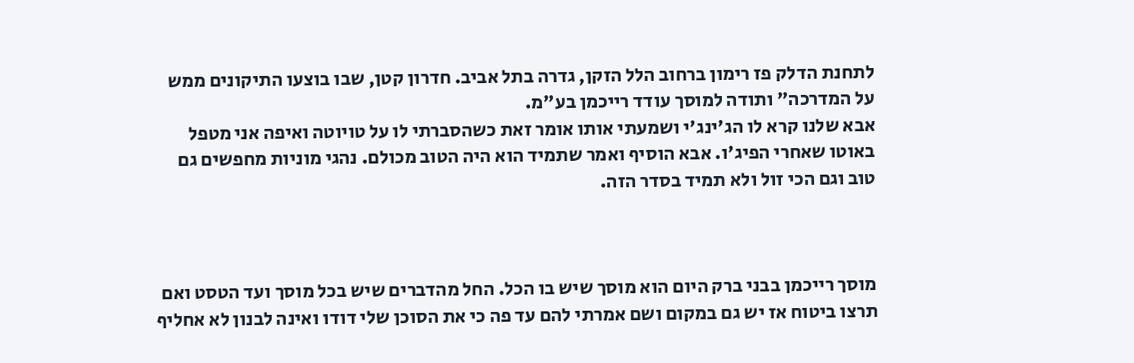לתחנת הדלק פז רימון ברחוב הלל הזקן, גדרה בתל אביב. חדרון קטן, שבו בוצעו התיקונים ממש על המדרכה" ותודה למוסך עודד רייכמן בע"מ.
אבא שלנו קרא לו הג'ינג'י ושמעתי אותו אומר זאת כשהסברתי לו על טויוטה ואיפה אני מטפל באוטו שאחרי הפיג'ו. אבא הוסיף ואמר שתמיד הוא היה הטוב מכולם. נהגי מוניות מחפשים גם טוב וגם הכי זול ולא תמיד בסדר הזה.



מוסך רייכמן בבני ברק היום הוא מוסך שיש בו הכל. החל מהדברים שיש בכל מוסך ועד הטסט ואם תרצו ביטוח אז יש גם במקום ושם אמרתי להם עד פה כי את הסוכן שלי דודו ואינה לבנון לא אחליף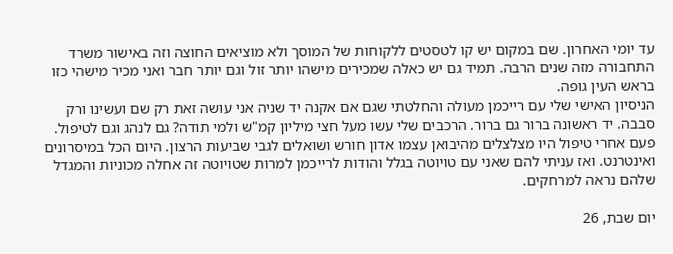עד יומי האחרון. שם במקום יש קו לטסטים ללקוחות של המוסך ולא מוציאים החוצה וזה באישור משרד התחבורה מזה שנים הרבה. תמיד גם יש כאלה שמכירים מישהו יותר זול וגם יותר חבר ואני מכיר מישהי כזו בראש העין גופה.
הניסיון האישי שלי עם רייכמן מעולה והחלטתי שגם אם אקנה יד שניה אני עושה זאת רק שם ועשינו ורק סבבה. יד ראשונה ברור גם ברור. הרכבים שלי עשו מעל חצי מיליון קמ"ש ולמי תודה? גם לנהג וגם לטיפול.
פעם אחרי טיפול היו מצלצלים מהיבואן עצמו אדון חורש ושואלים לגבי שביעות הרצון. היום הכל במיסרונים ואינטרנט. ואז עניתי להם שאני עם טויוטה בגלל והודות לרייכמן למרות שטויוטה זה אחלה מכוניות והמגדל שלהם נראה למרחקים.

יום שבת, 26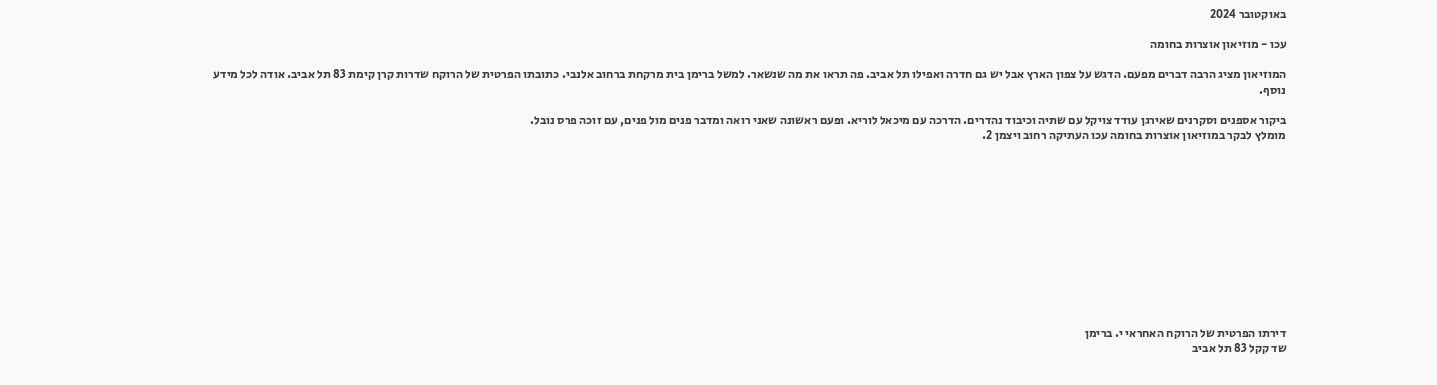באוקטובר 2024

עכו - מוזיאון אוצרות בחומה

המוזיאון מציג הרבה דברים מפעם. הדגש על צפון הארץ אבל יש גם חדרה ואפילו תל אביב. פה תראו את מה שנשאר. למשל ברימן בית מרקחת ברחוב אלנבי. כתובתו הפרטית של הרוקח שדרות קרן קימת 83 תל אביב. אודה לכל מידע נוסף.

ביקור אספנים וסקרנים שאירגן עודד צויקל עם שתיה וכיבוד נהדרים. הדרכה עם מיכאל לוריא. ופעם ראשונה שאני רואה ומדבר פנים מול פנים, עם זוכה פרס נובל.
מומלץ לבקר במוזיאון אוצרות בחומה עכו העתיקה רחוב ויצמן 2.












דירתו הפרטית של הרוקח האחראי י. ברימן
שד קקל 83 תל אביב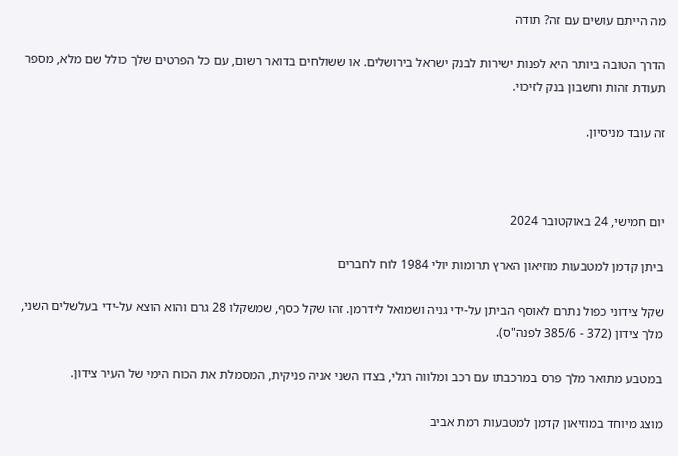מה הייתם עושים עם זה? תודה

הדרך הטובה ביותר היא לפנות ישירות לבנק ישראל בירושלים. או ששולחים בדואר רשום, עם כל הפרטים שלך כולל שם מלא, מספר תעודת זהות וחשבון בנק לזיכוי.

זה עובד מניסיון.



יום חמישי, 24 באוקטובר 2024

ביתן קדמן למטבעות מוזיאון הארץ תרומות יולי 1984 לוח לחברים

שקל צידוני כפול נתרם לאוסף הביתן על-ידי גניה ושמואל לידרמן. זהו שקל כסף, שמשקלו 28 גרם והוא הוצא על-ידי בעלשלים השני, מלך צידון (372 - 385/6 לפנה"ס).

במטבע מתואר מלך פרס במרכבתו עם רכב ומלווה רגלי, בצדו השני אניה פניקית, המסמלת את הכוח הימי של העיר צידון.

מוצג מיוחד במוזיאון קדמן למטבעות רמת אביב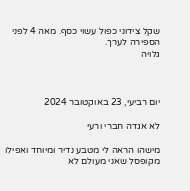שקל צידוני כפול עשוי כסף. מאה 4 לפני הספירה לערך.
גלויה



יום רביעי, 23 באוקטובר 2024

לא אגדה חברי ורעי

מישהו הראה לי מטבע נדיר ומיוחד ואפילו מקופסל שאני מעולם לא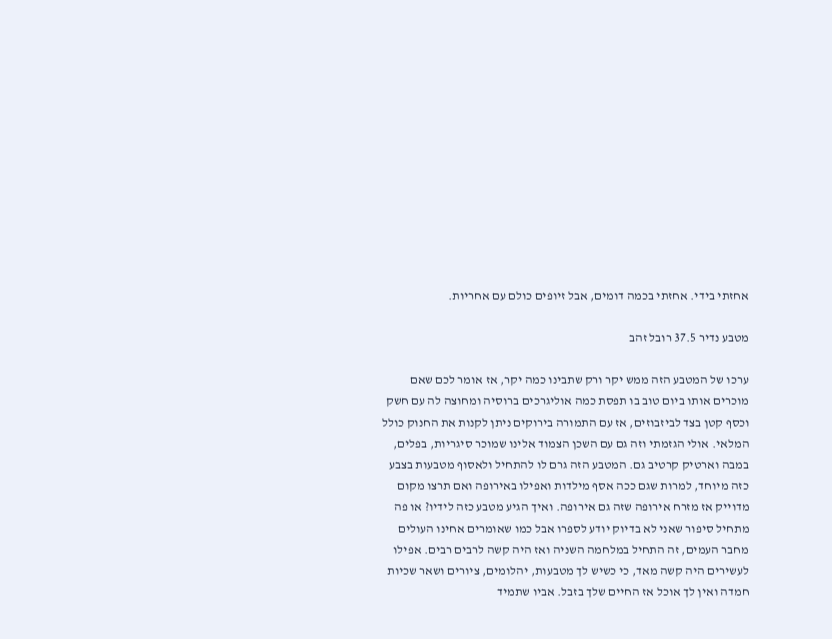אחזתי בידי. אחזתי בכמה דומים, אבל זיופים כולם עם אחריות.

מטבע נדיר 37.5 רובל זהב

ערכו של המטבע הזה ממש יקר ורק שתבינו כמה יקר, אז אומר לכם שאם מוכרים אותו ביום טוב בו תפסת כמה אוליגרכים ברוסיה ומחוצה לה עם חשק וכסף קטן בצד לביזבוזים, אז עם התמורה בירוקים ניתן לקנות את החנוק כולל המלאי. אולי הגזמתי וזה גם עם השכן הצמוד אלינו שמוכר סיגריות, בפלים, במבה וארטיק קרטיב גם. המטבע הזה גרם לו להתחיל ולאסוף מטבעות בצבע כזה מיוחד, למרות שגם ככה אסף מילדות ואפילו באירופה ואם תרצו מקום מדוייק אז מזרח אירופה שזה גם אירופה. ואיך הגיע מטבע כזה לידיו? או פה מתחיל סיפור שאני לא בדיוק יודע לספרו אבל כמו שאומרים אחינו העולים מחבר העמים, זה התחיל במלחמה השניה ואז היה קשה לרבים רבים. אפילו לעשירים היה קשה מאד, כי כשיש לך מטבעות, יהלומים, ציורים ושאר שכיות חמדה ואין לך אוכל אז החיים שלך בזבל. אביו שתמיד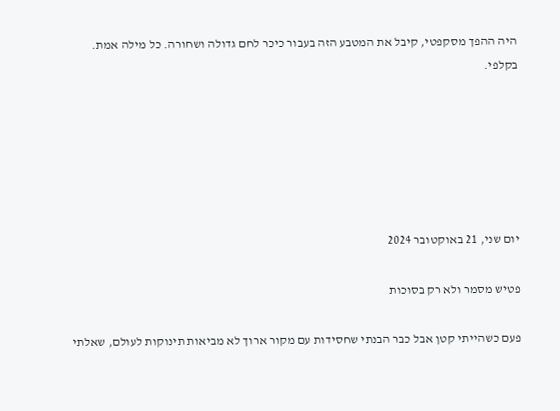היה ההפך מסקפטי, קיבל את המטבע הזה בעבור כיכר לחם גדולה ושחורה. כל מילה אמת. בקלפי.






יום שני, 21 באוקטובר 2024

פטיש מסמר ולא רק בסוכות

פעם כשהייתי קטן אבל כבר הבנתי שחסידות עם מקור ארוך לא מביאות תינוקות לעולם, שאלתי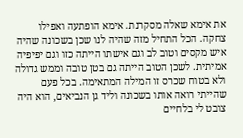את אימא שאלה מסקרנת. אימא הופתעה ואפילו צחקה. הכל התחיל מזה שהיה לנו שכן בשכונה שהיה איש מקסים וטוב לב וגם אישתו הייתה כזו וגם יפיפיה אמיתית. לשכן הטוב הייתה גם בטן טובה וממש גדולה ולא בטוח שכרס זו המילה המתאימה. בכל פעם שהייתי רואה אותו בשכונה וליד גן הנביאים, הוא היה צובט לי בלחיים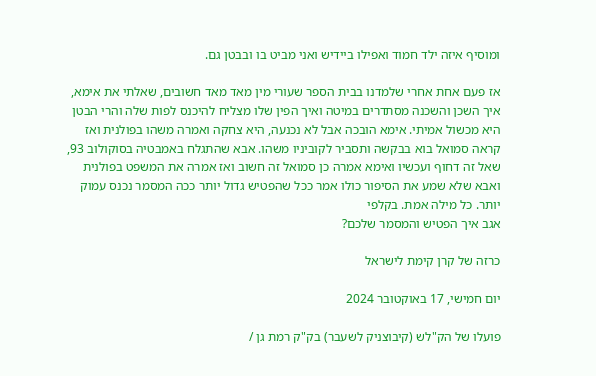ומוסיף איזה ילד חמוד ואפילו ביידיש ואני מביט בו ובבטן גם.

אז פעם אחת אחרי שלמדנו בבית הספר שעורי מין מאד מאד חשובים, שאלתי את אימא, איך השכן והשכנה מסתדרים במיטה ואיך הפין שלו מצליח להיכנס לפות שלה והרי הבטן היא מכשול אמיתי. אימא הובכה אבל לא נכנעה, היא צחקה ואמרה משהו בפולנית ואז קראה סמואל בוא בבקשה ותסביר לקוביניו משהו. אבא שהתגלח באמבטיה בסוקולוב 93, שאל זה דחוף ועכשיו ואימא אמרה כן סמואל זה חשוב ואז אמרה את המשפט בפולנית ואבא שלא שמע את הסיפור כולו אמר ככל שהפטיש גדול יותר ככה המסמר נכנס עמוק יותר. כל מילה אמת. בקלפי
אגב איך הפטיש והמסמר שלכם?

כרזה של קרן קימת לישראל

יום חמישי, 17 באוקטובר 2024

פועלו של הק"לש (קיבוצניק לשעבר) בק"ק רמת גן /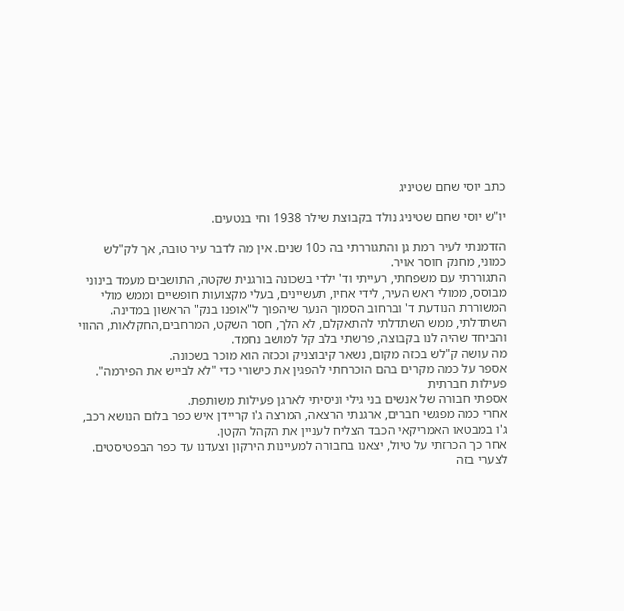כתב יוסי שחם שטיניג

יו"ש יוסי שחם שטיניג נולד בקבוצת שילר 1938 וחי בנטעים.

הזדמנתי לעיר רמת גן והתגוררתי בה כ10 שנים. אין מה לדבר עיר טובה, אך לק"לש כמוני, מחנק חוסר אויר.
התגוררתי עם משפחתי, רעייתי וד' ילדי בשכונה בורגנית שקטה, התושבים מעמד בינוני מבוסס, ממולי ראש העיר, לידי אחיו, תעשיינים, בעלי מקצועות חופשיים וממש מולי המשוררת הנודעת ד' וברחוב הסמוך הנער שיהפוך ל"אופנו בנק" הראשון במדינה.
השתדלתי, ממש השתדלתי להתאקלם, לא הלך, חסר השקט, המרחבים,החקלאות, ההווי והביחד שהיה לנו בקבוצה, פרשתי בלב קל למושב נחמד.
מה עושה ק"לש בכזה מקום, נשאר קיבוצניק וככזה הוא מוכר בשכונה.
אספר על כמה מקרים בהם הוכרחתי להפגין את כישורי כדי "לא לבייש את הפירמה".
פעילות חברתית
אספתי חבורה של אנשים בני גילי וניסיתי לארגן פעילות משותפת.
אחרי כמה מפגשי חברים, ארגנתי הרצאה, המרצה ג'ו קריידן איש כפר בלום הנושא רכב, ג'ו במבטאו האמריקאי הכבד הצליח לעניין את הקהל הקטן.
אחר כך הכרזתי על טיול, יצאנו בחבורה למעיינות הירקון וצעדנו עד כפר הבפטיסטים.
לצערי בזה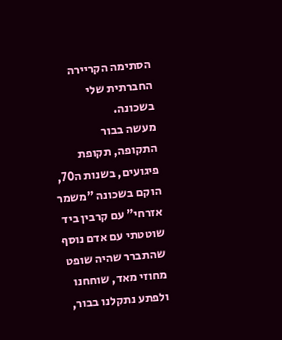הסתימה הקריירה החברתית שלי בשכונה.
מעשה בבור
התקופה, תקופת פיגועים, בשנות ה70, הוקם בשכונה "משמר אזרחי" עם קרבין ביד שוטטתי עם אדם נוסף שהתברר שהיה שופט מחוזי מאד, שוחחנו ולפתע נתקלנו בבור,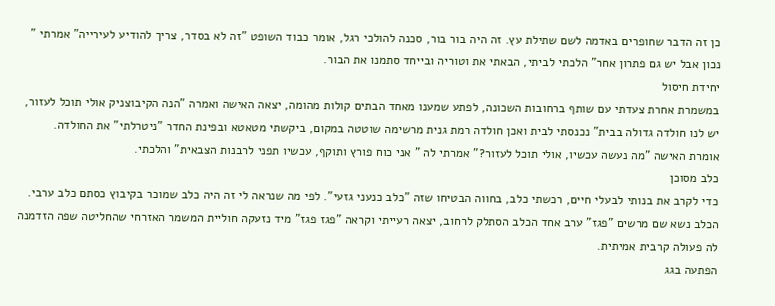כן זה הדבר שחופרים באדמה לשם שתילת עץ. זה היה בור בור, סכנה להולכי רגל, אומר כבוד השופט "זה לא בסדר, צריך להודיע לעירייה" אמרתי " נכון אבל יש גם פתרון אחר" הלכתי לביתי, הבאתי את וטוריה ובייחד סתמנו את הבור.
יחידת חיסול
במשמרת אחרת צעדתי עם שותף ברחובות השכונה, לפתע שמענו מאחד הבתים קולות מהומה, יצאה האישה ואמרה "הנה הקיבוצניק אולי תוכל לעזור, יש לנו חולדה גדולה בבית" נכנסתי לבית ואכן חולדה רמת גנית מרשימה שוטטה במקום, ביקשתי מטאטא ובפינת החדר "ניטרלתי" את החולדה.
אומרת האישה "מה נעשה עכשיו, אולי תוכל לעזור?" אמרתי לה " אני כוח פורץ ותוקף, עכשיו תפני לרבנות הצבאית" והלכתי.
כלב מסוכן
כדי לקרב את בנותי לבעלי חיים, רכשתי כלב, בחווה הבטיחו שזה "כלב כנעני גזעי". לפי מה שנראה לי זה היה כלב שמוכר בקיבוץ כסתם כלב ערבי. הכלב נשא שם מרשים "פגז" ערב אחד הכלב הסתלק לרחוב, יצאה רעייתי וקראה "פגז פגז" מיד נזעקה חוליית המשמר האזרחי שהחליטה שפה הזדמנה לה פעולה קרבית אמיתית.
הפתעה בגג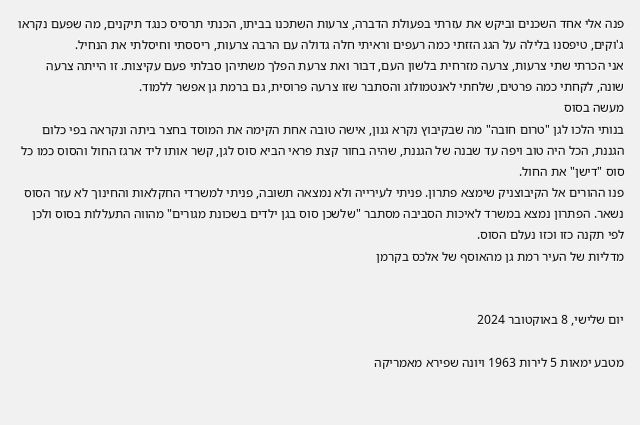פנה אלי אחד השכנים וביקש את עזרתי בפעולת הדברה, צרעות השתכנו בביתו, הכנתי תרסיס כנגד תיקנים, מה שפעם נקראו ג'וקים, טיפסנו בלילה על הגג הזזתי כמה רעפים וראיתי חלה גדולה עם הרבה צרעות, ריססתי וחיסלתי את הנחיל.
אני הכרתי שתי צרעות, צרעה מזרחית בלשון העם, דבור ואת צרעת הפלך משתיהן סבלתי פעם עקיצות. זו הייתה צרעה שונה, לקחתי כמה פרטים, שלחתי לאנטמולוג והסתבר שזו צרעה פרוסית, גם ברמת גן אפשר ללמוד.
מעשה בסוס
בנותי הלכו לגן "טרום חובה" מה שבקיבוץ נקרא גנון, אישה טובה אחת הקימה את המוסד בחצר ביתה ונקראה בפי כלום הגננת, הכל היה טוב ויפה עד שבנה של הגננת, שהיה בחור קצת פראי הביא סוס לגן, קשר אותו ליד ארגז החול והסוס כמו כל סוס "דישן" את החול.
פנו ההורים אל הקיבוצניק שימצא פתרון. פניתי לעירייה ולא נמצאה תשובה, פניתי למשרדי החקלאות והחינוך לא עזר הסוס נשאר. הפתרון נמצא במשרד לאיכות הסביבה מסתבר "שלשכן סוס בגן ילדים בשכונת מגורים" מהווה התעללות בסוס ולכן לפי תקנה כזו וכזו נעלם הסוס.
מדליות של העיר רמת גן מהאוסף של אלכס בקרמן


יום שלישי, 8 באוקטובר 2024

מטבע ימאות 5 לירות 1963 ויונה שפירא מאמריקה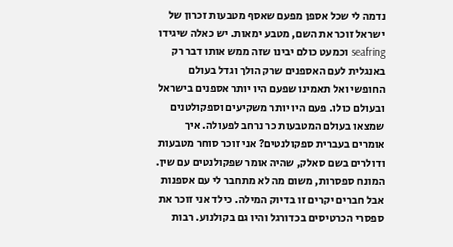נדמה לי שכל אספן מפעם שאסף מטבעות זכרון של ישראל זוכר את השם, מטבע ימאות. יש כאלה שיגידו seafring וכמעט כולם יבינו שזה ממש אותו דבר רק באנגלית לעם האספנים שרק הולך וגדל בעולם החופשי ואל תאמינו שפעם היו יותר אספנים בישראל ובעולם כולו. פעם היו יותר משקיעים וספקולטנים שמצאו בעולם המטבעות כר נרחב לפעולה. איך אומרים בעברית ספקולנטים? אני זוכר סוחר מטבעות ודולרים בשם סאלק, שהיה אומר שפקולנטים עם שין. המונח ספסרות, משום מה לא מתחבר לי עם אספנות אבל חברים יקרים זו בדיוק המילה. כילד אני זוכר את ספסרי הכרטיסים בכדורגל והיו גם בקולנוע. רבות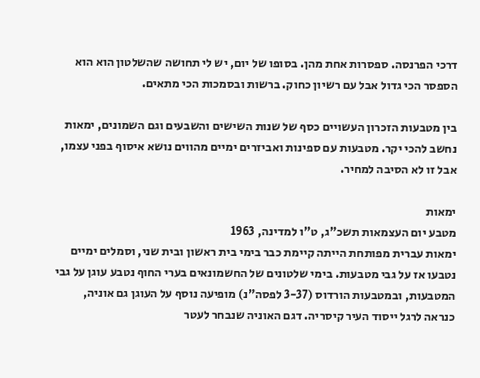דרכי הפרנסה. ספסרות אחת מהן. בסופו של יום, יש לי תחושה שהשלטון הוא הוא הספסר הכי גדול אבל עם רשיון כחוק. ברשות ובסמכות הכי מתאים.

בין מטבעות הזכרון העשויים כסף של שנות השישים והשבעים וגם השמונים, ימאות נחשב להכי יקר. מטבעות עם ספינות ואביזרים ימיים מהווים נושא איסוף בפני עצמו, אבל זו לא הסיבה למחיר.

ימאות
מטבע יום העצמאות תשכ"ג, ט"ו למדינה, 1963
ימאות עברית מפותחת הייתה קיימת כבר בימי בית ראשון ובית שני, וסמלים ימיים נטבעו אז על גבי מטבעות. בימי שלטונים של החשמונאים בערי החוף נטבע עוגן על גבי המטבעות, ובמטבעות הורדוס (3-37 לפסה"נ) מופיעה נוסף על העוגן גם אוניה, כנראה לרגל ייסוד העיר קיסריה. דגם האוניה שנבחר לעטר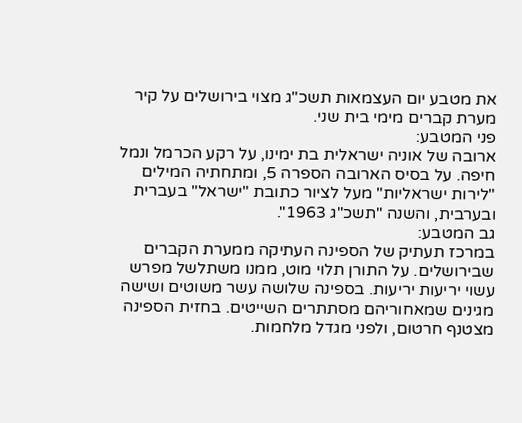את מטבע יום העצמאות תשכ"ג מצוי בירושלים על קיר מערת קברים מימי בית שני.
פני המטבע:
ארובה של אוניה ישראלית בת ימינו, על רקע הכרמל ונמל חיפה. על בסיס הארובה הספרה 5, ומתחתיה המילים "לירות ישראליות" מעל לציור כתובת "ישראל" בעברית ובערבית, והשנה "תשכ"ג 1963".
גב המטבע:
במרכז תעתיק של הספינה העתיקה ממערת הקברים שבירושלים. על התורן תלוי מוט, ממנו משתלשל מפרש עשוי יריעות יריעות. בספינה שלושה עשר משוטים ושישה מגינים שמאחוריהם מסתתרים השייטים. בחזית הספינה מצטנף חרטום, ולפני מגדל מלחמות.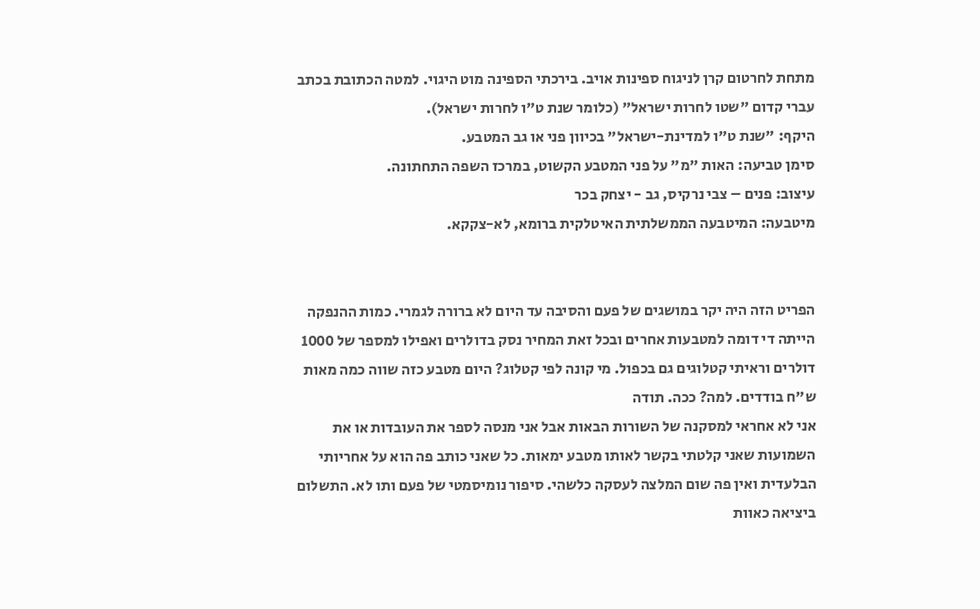מתחת לחרטום קרן לניגוח ספינות אויב. בירכתי הספינה מוט היגוי. למטה הכתובת בכתב עברי קדום "שטו לחרות ישראל" (כלומר שנת ט"ו לחרות ישראל).
היקף: "שנת ט"ו למדינת-ישראל" בכיוון פני או גב המטבע.
סימן טביעה: האות "מ" על פני המטבע הקשוט, במרכז השפה התחתונה.
עיצוב: פנים – צבי נרקיס, גב - יצחק בכר
מיטבעה: המיטבעה הממשלתית האיטלקית ברומא, לא-צקקא.


הפריט הזה היה יקר במושגים של פעם והסיבה עד היום לא ברורה לגמרי. כמות ההנפקה הייתה די דומה למטבעות אחרים ובכל זאת המחיר נסק בדולרים ואפילו למספר של 1000 דולרים וראיתי קטלוגים גם בכפול. מי קונה לפי קטלוג? היום מטבע כזה שווה כמה מאות ש"ח בודדים. למה? ככה. תודה
אני לא אחראי למסקנה של השורות הבאות אבל אני מנסה לספר את העובדות או את השמועות שאני קלטתי בקשר לאותו מטבע ימאות. כל שאני כותב פה הוא על אחריותי הבלעדית ואין פה שום המלצה לעסקה כלשהי. סיפור נומיסמטי של פעם ותו לא. התשלום ביציאה כאוות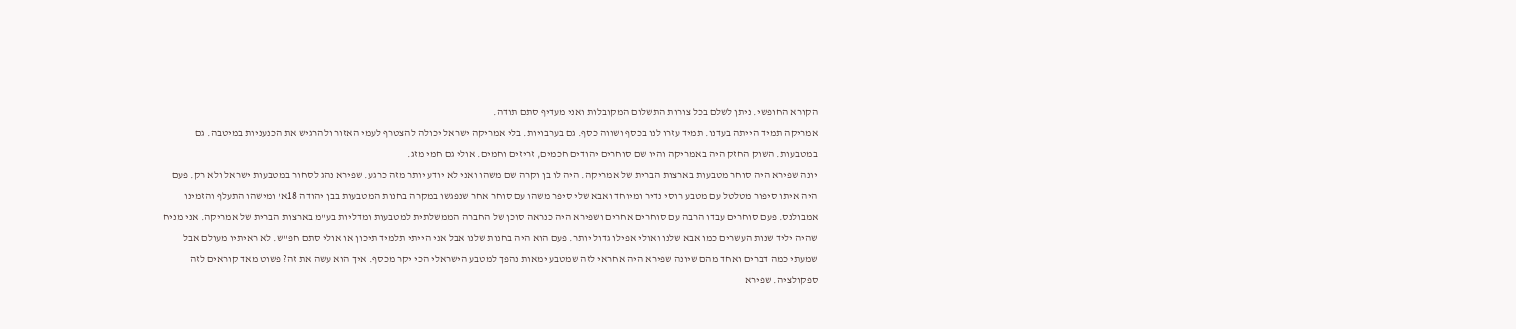הקורא החופשי. ניתן לשלם בכל צורות התשלום המקובלות ואני מעדיף סתם תודה.
אמריקה תמיד הייתה בעדנו. תמיד עזרו לנו בכסף ושווה כסף. גם בערבויות. בלי אמריקה ישראל יכולה להצטרף לעמי האזור ולהרגיש את הכנעניות במיטבה. גם במטבעות. השוק החזק היה באמריקה והיו שם סוחרים יהודים חכמים, זריזים וחמים. אולי גם חמי מזג.
יונה שפירא היה סוחר מטבעות בארצות הברית של אמריקה. היה לו בן וקרה שם משהו ואני לא יודע יותר מזה כרגע. שפירא נהג לסחור במטבעות ישראל ולא רק. פעם היה איתו סיפור מטלטל עם מטבע רוסי נדיר ומיוחד ואבא שלי סיפר משהו עם סוחר אחר שנפגשו במקרה בחנות המטבעות בבן יהודה 18א' ומישהו התעלף והזמינו אמבולנס. פעם סוחרים עבדו הרבה עם סוחרים אחרים ושפירא היה כנראה סוכן של החברה הממשלתית למטבעות ומדליות בע"מ בארצות הברית של אמריקה. אני מניח שהיה יליד שנות העשרים כמו אבא שלנו ואולי אפילו גדול יותר. פעם הוא היה בחנות שלנו אבל אני הייתי תלמיד תיכון או אולי סתם חפ"ש. לא ראיתיו מעולם אבל שמעתי כמה דברים ואחד מהם שיונה שפירא היה אחראי לזה שמטבע ימאות נהפך למטבע הישראלי הכי יקר מכסף. איך הוא עשה את זה? פשוט מאד קוראים לזה ספקולציה. שפירא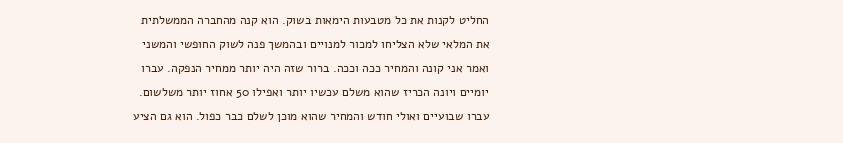החליט לקנות את כל מטבעות הימאות בשוק. הוא קנה מהחברה הממשלתית את המלאי שלא הצליחו למכור למנויים ובהמשך פנה לשוק החופשי והמשני ואמר אני קונה והמחיר ככה וככה. ברור שזה היה יותר ממחיר הנפקה. עברו יומיים ויונה הכריז שהוא משלם עכשיו יותר ואפילו 50 אחוז יותר משלשום. עברו שבועיים ואולי חודש והמחיר שהוא מוכן לשלם כבר כפול. הוא גם הציע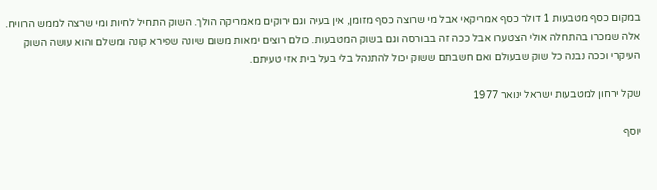במקום כסף מטבעות 1 דולר כסף אמריקאי אבל מי שרוצה כסף מזומן, אין בעיה וגם ירוקים מאמריקה הולך. השוק התחיל לחיות ומי שרצה לממש הרוויח. אלה שמכרו בהתחלה אולי הצטערו אבל ככה זה בבורסה וגם בשוק המטבעות. כולם רוצים ימאות משום שיונה שפירא קונה ומשלם והוא עושה השוק העיקרי וככה נבנה כל שוק שבעולם ואם חשבתם ששוק יכול להתנהל בלי בעל בית אזי טעיתם.

שקל ירחון למטבעות ישראל ינואר 1977

יוסף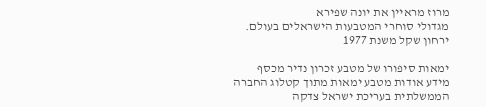מרוז מראיין את יונה שפירא
מגדולי סוחרי המטבעות הישראלים בעולם.
ירחון שקל משנת 1977

ימאות סיפורו של מטבע זכרון נדיר מכסף
מידע אודות מטבע ימאות מתוך קטלוג החברה הממשלתית בעריכת ישראל צדקה